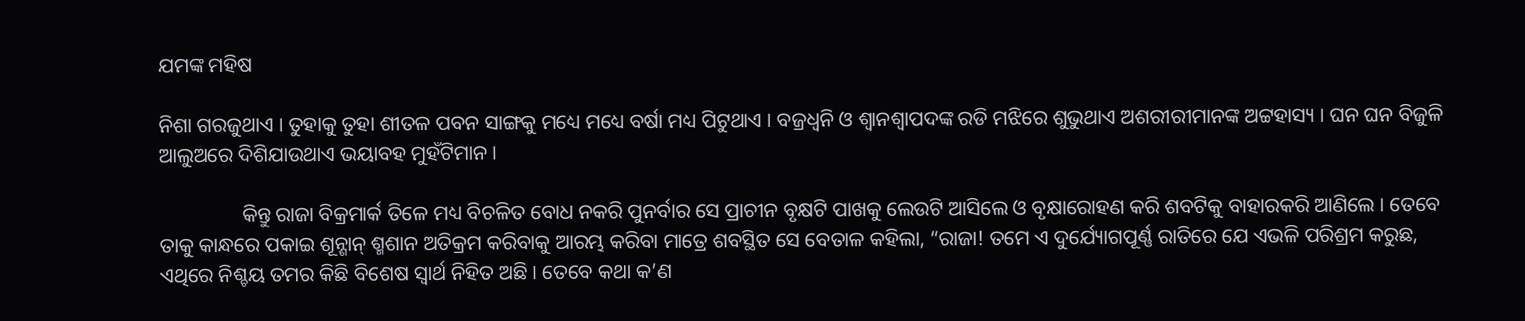ଯମଙ୍କ ମହିଷ

ନିଶା ଗରଜୁଥାଏ । ତୁହାକୁ ତୁହା ଶୀତଳ ପବନ ସାଙ୍ଗକୁ ମଧ୍ୟେ ମଧ୍ୟେ ବର୍ଷା ମଧ୍ୟ ପିଟୁଥାଏ । ବଜ୍ରଧ୍ୱନି ଓ ଶ୍ୱାନଶ୍ୱାପଦଙ୍କ ରଡି ମଝିରେ ଶୁଭୁଥାଏ ଅଶରୀରୀମାନଙ୍କ ଅଟ୍ଟହାସ୍ୟ । ଘନ ଘନ ବିଜୁଳି ଆଲୁଅରେ ଦିଶିଯାଉଥାଏ ଭୟାବହ ମୁହଁଟିମାନ ।

                କିନ୍ତୁ ରାଜା ବିକ୍ରମାର୍କ ତିଳେ ମଧ୍ୟ ବିଚଳିତ ବୋଧ ନକରି ପୁନର୍ବାର ସେ ପ୍ରାଚୀନ ବୃକ୍ଷଟି ପାଖକୁ ଲେଉଟି ଆସିଲେ ଓ ବୃକ୍ଷାରୋହଣ କରି ଶବଟିକୁ ବାହାରକରି ଆଣିଲେ । ତେବେ ତାକୁ କାନ୍ଧରେ ପକାଇ ଶୂନ୍ଶାନ୍ ଶ୍ମଶାନ ଅତିକ୍ରମ କରିବାକୁ ଆରମ୍ଭ କରିବା ମାତ୍ରେ ଶବସ୍ଥିତ ସେ ବେତାଳ କହିଲା, “ରାଜା! ତମେ ଏ ଦୁର୍ଯ୍ୟୋଗପୂର୍ଣ୍ଣ ରାତିରେ ଯେ ଏଭଳି ପରିଶ୍ରମ କରୁଛ, ଏଥିରେ ନିଶ୍ଚୟ ତମର କିଛି ବିଶେଷ ସ୍ୱାର୍ଥ ନିହିତ ଅଛି । ତେବେ କଥା କ’ଣ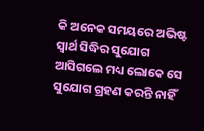କି ଅନେକ ସମୟରେ ଅଭିଷ୍ଟ ସ୍ୱାର୍ଥ ସିଦ୍ଧିର ସୁଯୋଗ ଆସିଗଲେ ମଧ୍ୟ ଲୋକେ ସେ ସୁଯୋଗ ଗ୍ରହଣ କରନ୍ତି ନାହିଁ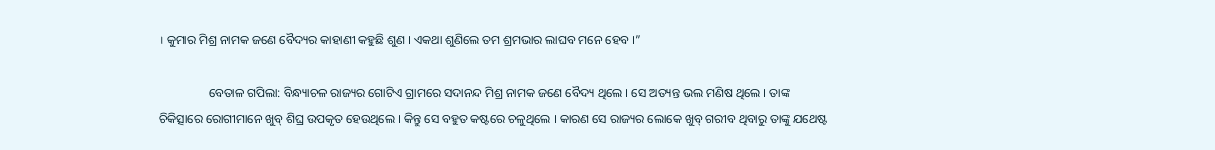। କୁମାର ମିଶ୍ର ନାମକ ଜଣେ ବୈଦ୍ୟର କାହାଣୀ କହୁଛି ଶୁଣ । ଏକଥା ଶୁଣିଲେ ତମ ଶ୍ରମଭାର ଲାଘବ ମନେ ହେବ ।”

                ବେତାଳ ଗପିଲା: ବିନ୍ଧ୍ୟାଚଳ ରାଜ୍ୟର ଗୋଟିଏ ଗ୍ରାମରେ ସଦାନନ୍ଦ ମିଶ୍ର ନାମକ ଜଣେ ବୈଦ୍ୟ ଥିଲେ । ସେ ଅତ୍ୟନ୍ତ ଭଲ ମଣିଷ ଥିଲେ । ତାଙ୍କ ଚିକିତ୍ସାରେ ରୋଗୀମାନେ ଖୁବ୍ ଶିଘ୍ର ଉପକୃତ ହେଉଥିଲେ । କିନ୍ତୁ ସେ ବହୁତ କଷ୍ଟରେ ଚଳୁଥିଲେ । କାରଣ ସେ ରାଜ୍ୟର ଲୋକେ ଖୁବ୍ ଗରୀବ ଥିବାରୁ ତାଙ୍କୁ ଯଥେଷ୍ଟ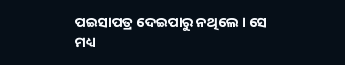ପଇସାପତ୍ର ଦେଇପାରୁ ନଥିଲେ । ସେ ମଧ୍ୟ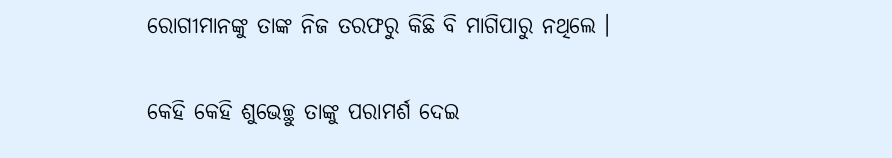ରୋଗୀମାନଙ୍କୁ ତାଙ୍କ ନିଜ ତରଫରୁ କିଛି ବି ମାଗିପାରୁ ନଥିଲେ ।

କେହି କେହି ଶୁଭେଚ୍ଛୁ ତାଙ୍କୁ ପରାମର୍ଶ ଦେଇ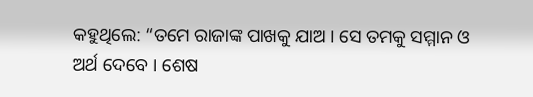କହୁଥିଲେ: “ତମେ ରାଜାଙ୍କ ପାଖକୁ ଯାଅ । ସେ ତମକୁ ସମ୍ମାନ ଓ ଅର୍ଥ ଦେବେ । ଶେଷ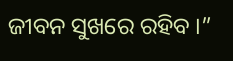ଜୀବନ ସୁଖରେ ରହିବ ।”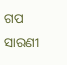ଗପ ସାରଣୀ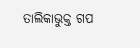ତାଲିକାଭୁକ୍ତ ଗପ